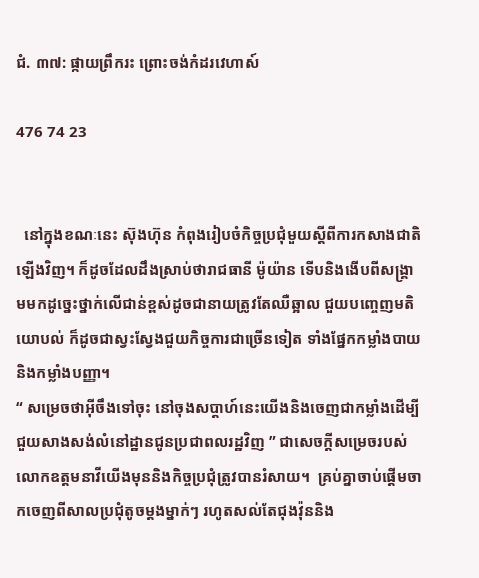ជំ. ៣៧: ផ្កាយព្រឹករះ ព្រោះចង់កំដរវេហាស៍

476 74 23


  នៅក្នុងខណៈនេះ ស៊ុងហ៊ុន កំពុងរៀបចំកិច្ចប្រជុំមួយស្តីពីការកសាងជាតិឡើងវិញ។ ក៏ដូចដែលដឹងស្រាប់ថារាជធានី ម៉ូយ៉ាន ទើបនិងងើបពីសង្រ្គាមមកដូច្នេះថ្នាក់លើជាន់ខ្ពស់ដូចជានាយត្រូវតែឈឺឆ្អាល ជួយបញ្ចេញមតិយោបល់ ក៏ដូចជាស្វះស្វែងជួយកិច្ចការជាច្រើនទៀត ទាំងផ្នែកកម្លាំងបាយនិងកម្លាំងបញ្ញា។
“ សម្រេចថាអ៊ីចឹងទៅចុះ នៅចុងសប្តាហ៍នេះយើងនិងចេញជាកម្លាំងដើម្បីជួយសាងសង់លំនៅដ្ឋានជូនប្រជាពលរដ្ឋវិញ ” ជាសេចក្តីសម្រេចរបស់លោកឧត្តមនាវីយើងមុននិងកិច្ចប្រជុំត្រូវបានរំសាយ។  គ្រប់គ្នាចាប់ផ្តើមចាកចេញពីសាលប្រជុំតូចម្តងម្នាក់ៗ រហូតសល់តែជុងវ៉ុននិង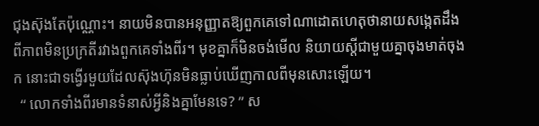ជុងស៊ុងតែប៉ុណ្ណោះ។ នាយមិនបានអនុញ្ញាតឱ្យពួកគេទៅណាដោតហេតុថានាយសង្កេតដឹងពីភាពមិនប្រក្រតីរវាងពួកគេទាំងពីរ។ មុខគ្នាក៏មិនចង់មើល និយាយស្តីជាមួយគ្នាចុងមាត់ចុងក នោះជាទង្វើរមួយដែលស៊ុងហ៊ុនមិនធ្លាប់ឃើញកាលពីមុនសោះឡើយ។
  “ លោកទាំងពីរមានទំនាស់អ្វីនិងគ្នាមែនទេ? ” ស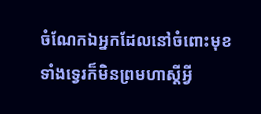ចំណែកឯអ្នកដែលនៅចំពោះមុខទាំងទ្វេរក៏មិនព្រមហាស្តីអ្វី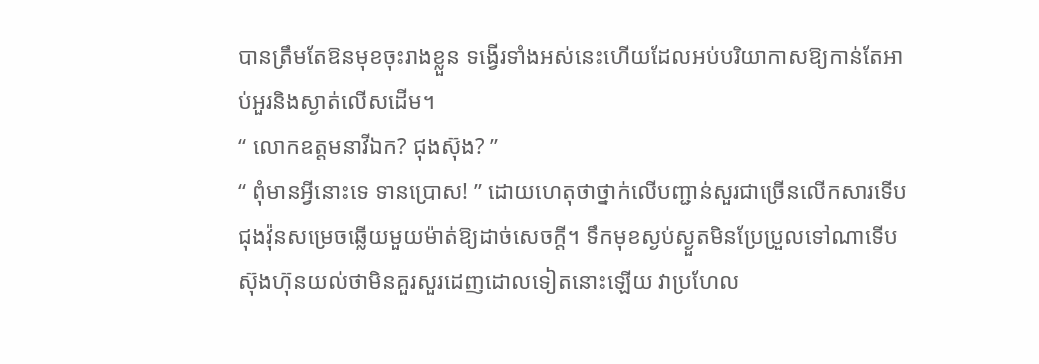បានត្រឹមតែឱនមុខចុះរាងខ្លួន ទង្វើរទាំងអស់នេះហើយដែលអប់បរិយាកាសឱ្យកាន់តែអាប់អួរនិងស្ងាត់លើសដើម។
“ លោកឧត្តមនាវីឯក? ជុងស៊ុង? ”
“ ពុំមានអ្វីនោះទេ ទានប្រោស! ” ដោយហេតុថាថ្នាក់លើបញ្ជាន់សួរជាច្រើនលើកសារទើបជុងវ៉ុនសម្រេចឆ្លើយមួយម៉ាត់ឱ្យដាច់សេចក្តី។ ទឹកមុខស្ងប់ស្ងួតមិនប្រែប្រួលទៅណាទើបស៊ុងហ៊ុនយល់ថាមិនគួរសួរដេញដោលទៀតនោះឡើយ វាប្រហែល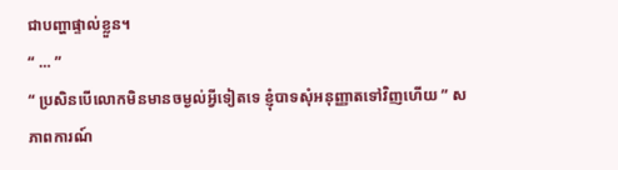ជាបញ្ហាផ្ទាល់ខ្លួន។
“ ... ”
“ ប្រសិនបើលោកមិនមានចម្ងល់អ្វីទៀតទេ ខ្ញុំបាទសុំអនុញ្ញាតទៅវិញហើយ ” សភាពការណ៍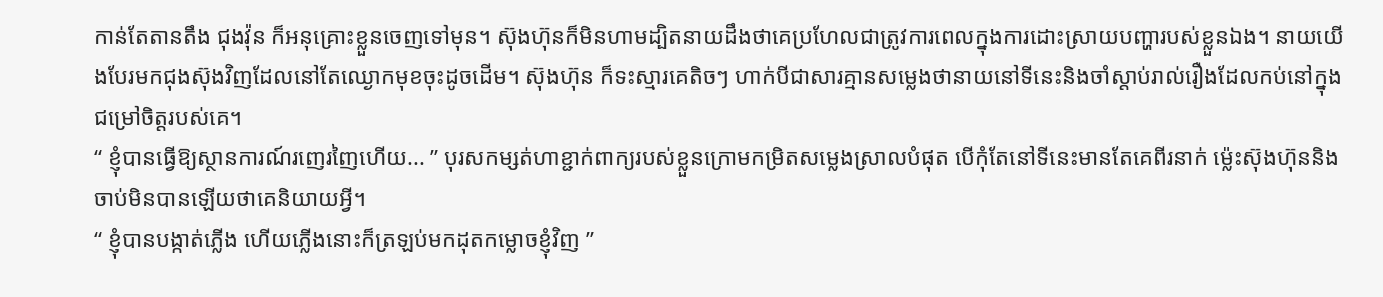កាន់តែតានតឹង ជុងវ៉ុន ក៏អនុគ្រោះខ្លួនចេញទៅមុន។ ស៊ុងហ៊ុនក៏មិនហាមដ្បិតនាយដឹងថាគេប្រហែលជាត្រូវការពេលក្នុងការដោះស្រាយបញ្ហារបស់ខ្លួនឯង។ នាយយើងបែរមកជុងស៊ុងវិញដែលនៅតែឈ្ងោកមុខចុះដូចដើម។ ស៊ុងហ៊ុន ក៏ទះស្មារគេតិចៗ ហាក់បីជាសារគ្មានសម្លេងថានាយនៅទីនេះនិងចាំស្តាប់រាល់រឿងដែលកប់នៅក្នុងជម្រៅចិត្តរបស់គេ។
“ ខ្ញុំបានធ្វើឱ្យស្ថានការណ៍រញេរញៃហើយ... ” បុរសកម្សត់ហាខ្ជាក់ពាក្យរបស់ខ្លួនក្រោមកម្រិតសម្លេងស្រាលបំផុត បើកុំតែនៅទីនេះមានតែគេពីរនាក់ ម្ល៉េះស៊ុងហ៊ុននិងចាប់មិនបានឡើយថាគេនិយាយអ្វី។
“ ខ្ញុំបានបង្កាត់ភ្លើង ហើយភ្លើងនោះក៏ត្រឡប់មកដុតកម្លោចខ្ញុំវិញ ”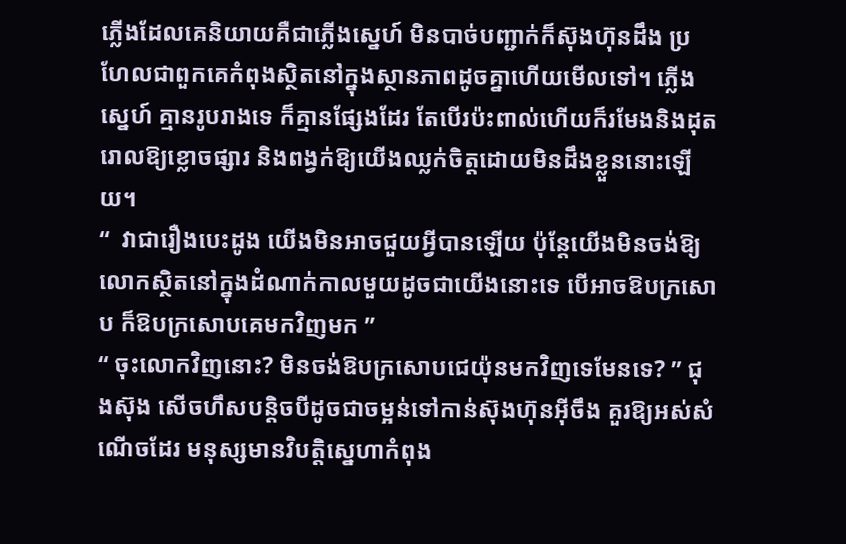ភ្លើងដែលគេនិយាយគឺជាភ្លើងស្នេហ៍ មិនបាច់បញ្ជាក់ក៏ស៊ុងហ៊ុនដឹង ប្រហែលជាពួកគេកំពុងស្ថិតនៅក្នុងស្ថានភាពដូចគ្នាហើយមើលទៅ។ ភ្លើងស្នេហ៍ គ្មានរូបរាងទេ ក៏គ្មានផ្សែងដែរ តែបើរប៉ះពាល់ហើយក៏រមែងនិងដុតរោលឱ្យខ្លោចផ្សារ និងពង្វក់ឱ្យយើងឈ្លក់ចិត្តដោយមិនដឹងខ្លួននោះឡើយ។
“  វាជារឿងបេះដូង យើងមិនអាចជួយអ្វីបានឡើយ ប៉ុន្តែយើងមិនចង់ឱ្យលោកស្ថិតនៅក្នុងដំណាក់កាលមួយដូចជាយើងនោះទេ បើអាចឱបក្រសោប ក៏ឱបក្រសោបគេមកវិញមក ”
“ ចុះលោកវិញនោះ? មិនចង់ឱបក្រសោបជេយ៉ុនមកវិញទេមែនទេ? ” ជុងស៊ុង សើចហឹសបន្តិចបីដូចជាចម្អន់ទៅកាន់ស៊ុងហ៊ុនអ៊ីចឹង គួរឱ្យអស់សំណើចដែរ មនុស្សមានវិបត្តិស្នេហាកំពុង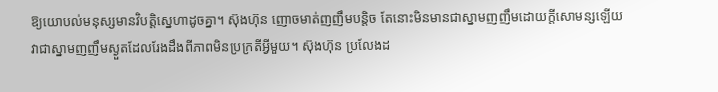ឱ្យយោបល់មនុស្សមានវិបត្តិស្នេហាដូចគ្នា។ ស៊ុងហ៊ុន ញោចមាត់ញញឹមបន្តិច តែនោះមិនមានជាស្នាមញញឹមដោយក្តីសោមន្សឡើយ វាជាស្នាមញញឹមស្ងួតដែលរែងដឹងពីភាពមិនប្រក្រតីអ្វីមួយ។ ស៊ុងហ៊ុន ប្រលែងដ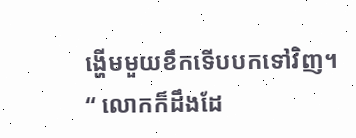ង្ហើមមួយខឹកទើបបកទៅវិញ។
“ លោកក៏ដឹងដែ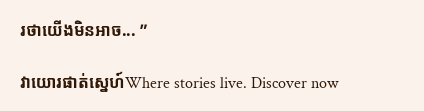រថាយើងមិនអាច... ”

វាយោរផាត់ស្នេហ៍Where stories live. Discover now